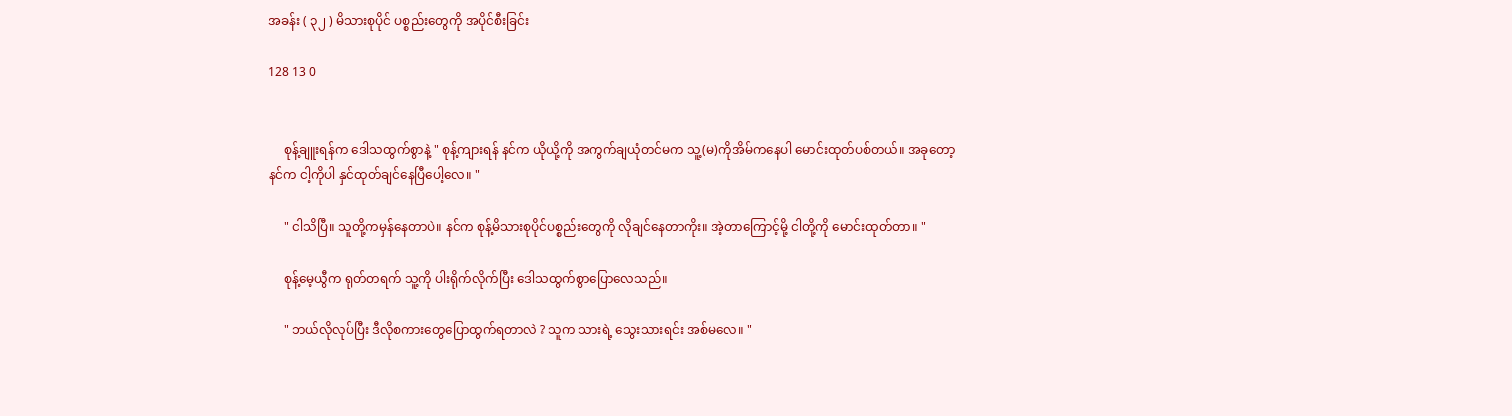အခန်း ( ၃၂ ) မိသားစုပိုင် ပစ္စည်းတွေကို အပိုင်စီးခြင်း

128 13 0


     စုန့်ချူးရန်က ဒေါသထွက်စွာနဲ့ " စုန့်ကျားရန် နင်က ယိုယို့ကို အကွက်ချယုံတင်မက သူ့(မ)ကိုအိမ်ကနေပါ မောင်းထုတ်ပစ်တယ်။ အခုတော့ နင်က ငါ့ကိုပါ နှင်ထုတ်ချင်နေပြီပေါ့လေ။ "

     " ငါသိပြီ။ သူတို့ကမှန်နေတာပဲ။ နင်က စုန့်မိသားစုပိုင်ပစ္စည်းတွေကို လိုချင်နေတာကိုး။ အဲ့တာကြောင့်မို့ ငါတို့ကို မောင်းထုတ်တာ။ "

     စုန့်မေ့ယွီက ရုတ်တရက် သူ့ကို ပါးရိုက်လိုက်ပြီး ဒေါသထွက်စွာပြောလေသည်။

     " ဘယ်လိုလုပ်ပြီး ဒီလိုစကားတွေပြောထွက်ရတာလဲ ? သူက သားရဲ့ သွေးသားရင်း အစ်မလေ။ "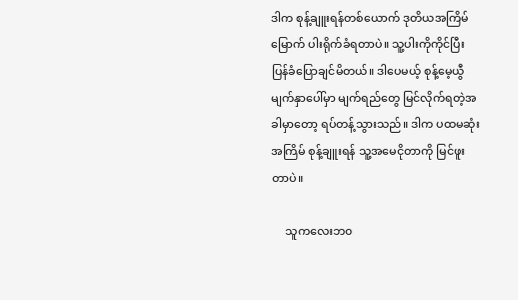ဒါက စုန့်ချူးရန်တစ်ယောက် ဒုတိယအကြိမ်မြောက် ပါးရိုက်ခံရတာပဲ။ သူ့ပါးကိုကိုင်ပြီး ပြန်ခံပြောချင်မိတယ်။ ဒါပေမယ့် စုန့်မေ့ယွီမျက်နှာပေါ်မှာ မျက်ရည်တွေ မြင်လိုက်ရတဲ့အခါမှာတော့ ရပ်တန့်သွားသည်။ ဒါက ပထမဆုံးအကြိမ် စုန့်ချူးရန် သူ့အမေငိုတာကို မြင်ဖူးတာပဲ။

     သူကလေးဘ၀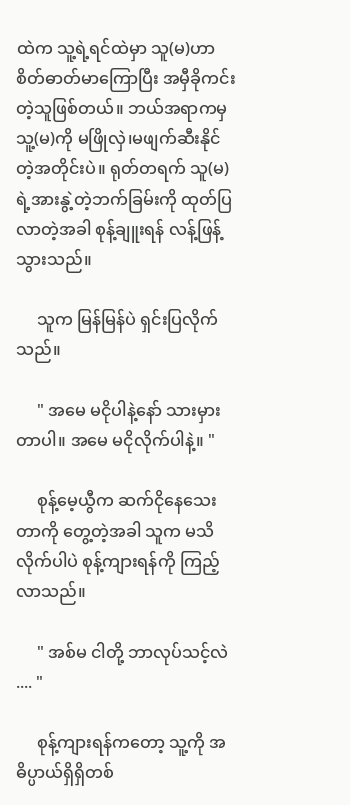ထဲက သူ့ရဲ့ရင်ထဲမှာ သူ(မ)ဟာ စိတ်ဓာတ်မာကြောပြီး အမှီခိုကင်းတဲ့သူဖြစ်တယ်။ ဘယ်အရာကမှ သူ့(မ)ကို မဖြိုလှဲ၊မဖျက်ဆီးနိုင်တဲ့အတိုင်းပဲ။ ရုတ်တရက် သူ(မ)ရဲ့အားနွဲ့တဲ့ဘက်ခြမ်းကို ထုတ်ပြလာတဲ့အခါ စုန့်ချူးရန် လန့်ဖြန့်သွားသည်။

     သူက မြန်မြန်ပဲ ရှင်းပြလိုက်သည်။

     " အမေ မငိုပါနဲ့နော် သားမှားတာပါ။ အမေ မငိုလိုက်ပါနဲ့။ "

     စုန့်မေ့ယွီက ဆက်ငိုနေသေးတာကို တွေ့တဲ့အခါ သူက မသိလိုက်ပါပဲ စုန့်ကျားရန်ကို ကြည့်လာသည်။

     " အစ်မ ငါတို့ ဘာလုပ်သင့်လဲ .... "

     စုန့်ကျားရန်ကတော့ သူ့ကို အဓိပ္ပာယ်ရှိရှိတစ်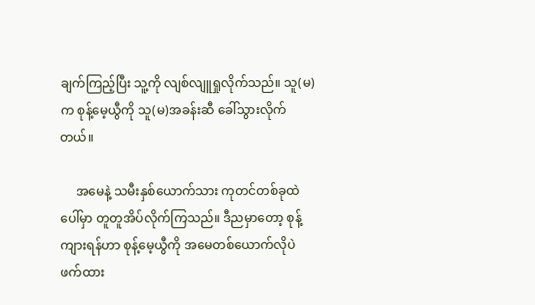ချက်ကြည့်ပြီး သူ့ကို လျစ်လျူရှုလိုက်သည်။ သူ(မ)က စုန့်မေ့ယွီကို သူ(မ)အခန်းဆီ ခေါ်သွားလိုက်တယ်။

     အမေနဲ့ သမီးနှစ်ယောက်သား ကုတင်တစ်ခုထဲပေါ်မှာ တူတူအိပ်လိုက်ကြသည်။ ဒီညမှာတော့ စုန့်ကျားရန်ဟာ စုန့်မေ့ယွီကို အမေတစ်ယောက်လိုပဲ ဖက်ထား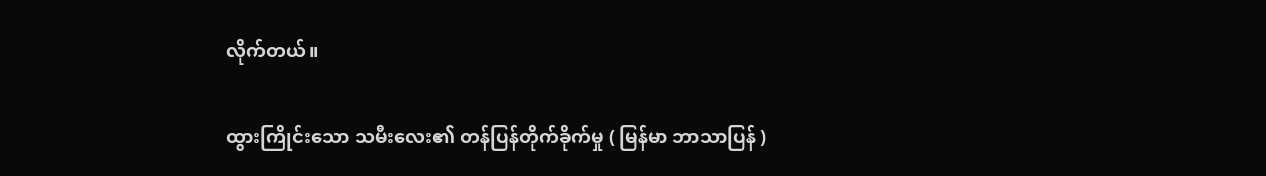လိုက်တယ်။

ထွားကြိုင်းသော သမီးလေး၏ တန်ပြန်တိုက်ခိုက်မှု ( မြန်မာ ဘာသာပြန် )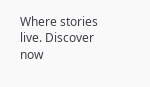Where stories live. Discover now